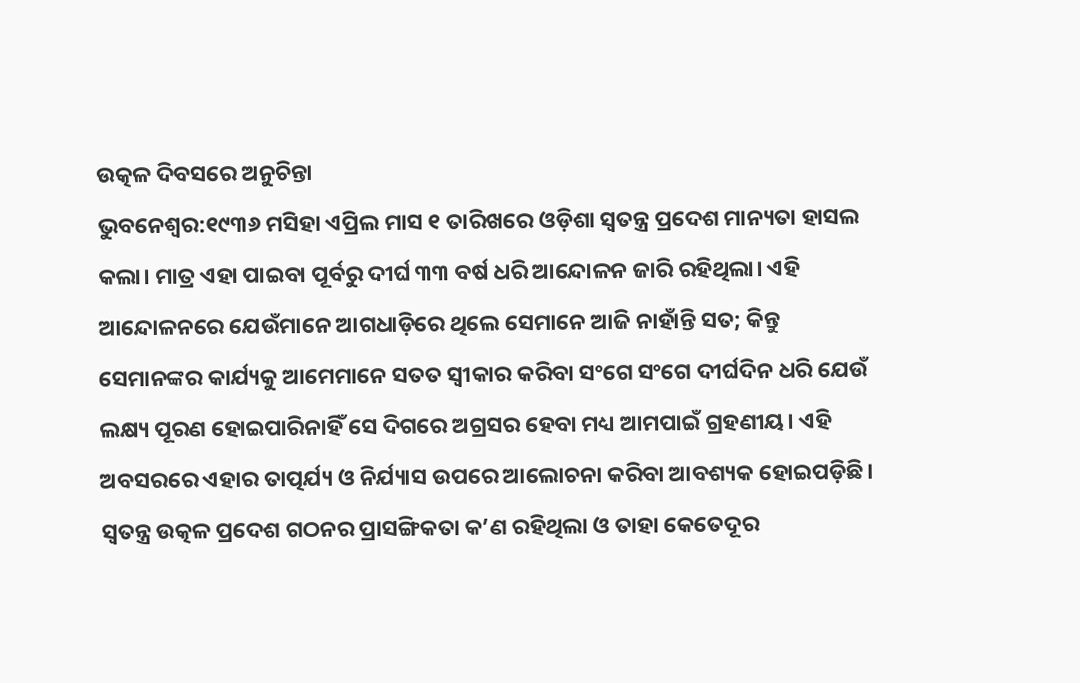ଉତ୍କଳ ଦିବସରେ ଅନୁଚିନ୍ତା
ଭୁବନେଶ୍ୱର:୧୯୩୬ ମସିହା ଏପ୍ରିଲ ମାସ ୧ ତାରିଖରେ ଓଡ଼ିଶା ସ୍ୱତନ୍ତ୍ର ପ୍ରଦେଶ ମାନ୍ୟତା ହାସଲ କଲା। ମାତ୍ର ଏହା ପାଇବା ପୂର୍ବରୁ ଦୀର୍ଘ ୩୩ ବର୍ଷ ଧରି ଆନ୍ଦୋଳନ ଜାରି ରହିଥିଲା। ଏହି ଆନ୍ଦୋଳନରେ ଯେଉଁମାନେ ଆଗଧାଡ଼ିରେ ଥିଲେ ସେମାନେ ଆଜି ନାହାଁନ୍ତି ସତ; କିନ୍ତୁ ସେମାନଙ୍କର କାର୍ଯ୍ୟକୁ ଆମେମାନେ ସତତ ସ୍ୱୀକାର କରିବା ସଂଗେ ସଂଗେ ଦୀର୍ଘଦିନ ଧରି ଯେଉଁ ଲକ୍ଷ୍ୟ ପୂରଣ ହୋଇପାରିନାହିଁ ସେ ଦିଗରେ ଅଗ୍ରସର ହେବା ମଧ୍ୟ ଆମପାଇଁ ଗ୍ରହଣୀୟ। ଏହି ଅବସରରେ ଏହାର ତାତ୍ପର୍ଯ୍ୟ ଓ ନିର୍ଯ୍ୟାସ ଉପରେ ଆଲୋଚନା କରିବା ଆବଶ୍ୟକ ହୋଇପଡ଼ିଛି। ସ୍ୱତନ୍ତ୍ର ଉତ୍କଳ ପ୍ରଦେଶ ଗଠନର ପ୍ରାସଙ୍ଗିକତା କ’ଣ ରହିଥିଲା ଓ ତାହା କେତେଦୂର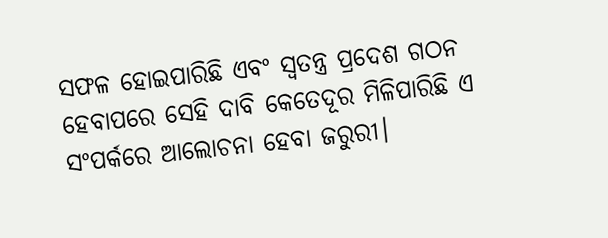ସଫଳ ହୋଇପାରିଛି ଏବଂ ସ୍ୱତନ୍ତ୍ର ପ୍ରଦେଶ ଗଠନ ହେବାପରେ ସେହି ଦାବି କେତେଦୂର ମିଳିପାରିଛି ଏ ସଂପର୍କରେ ଆଲୋଚନା ହେବା ଜରୁରୀ।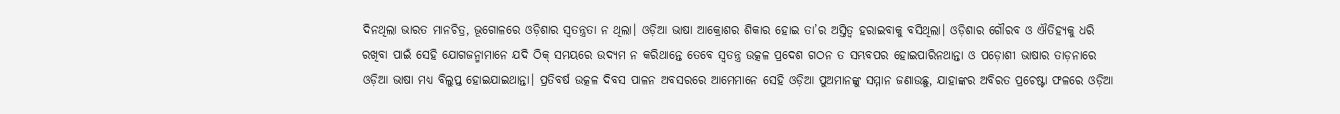ଦିନଥିଲା ଭାରତ ମାନଚିତ୍ର, ଭୂଗୋଳରେ ଓଡ଼ିଶାର ସ୍ୱତନ୍ତ୍ରତା ନ ଥିଲା। ଓଡ଼ିଆ ଭାଷା ଆକ୍ରୋଶର ଶିକାର ହୋଇ ତା’ର ଅସ୍ତିତ୍ୱ ହରାଇବାକୁ ବସିଥିଲା। ଓଡ଼ିଶାର ଗୌରବ ଓ ଐତିହ୍ୟକୁ ଧରି ରଖିବା ପାଇଁ ସେହି ଯୋଗଜନ୍ମାମାନେ ଯଦି ଠିକ୍ ସମୟରେ ଉଦ୍ୟମ ନ କରିଥାନ୍ତେ ତେବେ ସ୍ୱତନ୍ତ୍ର ଉତ୍କଳ ପ୍ରଦେଶ ଗଠନ ତ ସମ୍ଭବପର ହୋଇପାରିନଥାନ୍ତା ଓ ପଡ଼ୋଶୀ ଭାଷାର ତାଡ଼ନାରେ ଓଡ଼ିଆ ଭାଷା ମଧ୍ୟ ବିଲୁପ୍ତ ହୋଇଯାଇଥାନ୍ତା। ପ୍ରତିବର୍ଷ ଉତ୍କଳ ଦିବସ ପାଳନ ଅବସରରେ ଆମେମାନେ ସେହି ଓଡ଼ିଆ ପୁଅମାନଙ୍କୁ ସମ୍ମାନ ଜଣାଉଛୁ, ଯାହାଙ୍କର ଅବିରତ ପ୍ରଚେଷ୍ଟା ଫଳରେ ଓଡ଼ିଆ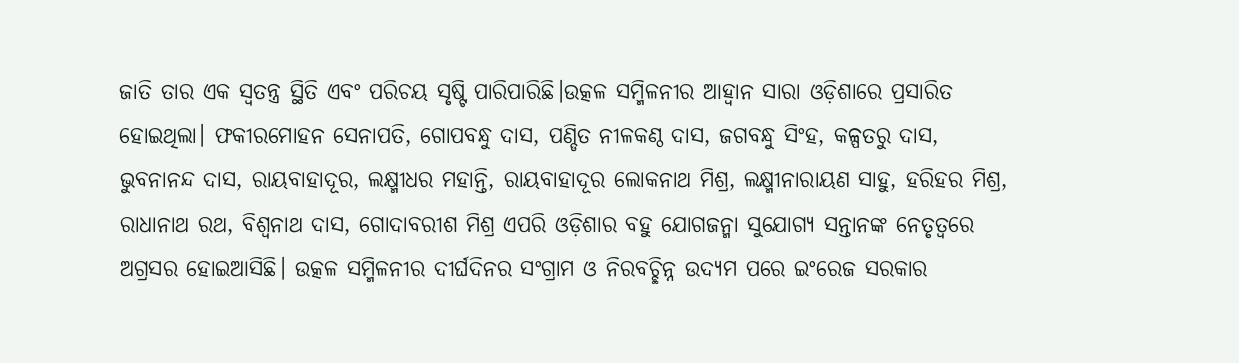ଜାତି ତାର ଏକ ସ୍ୱତନ୍ତ୍ର ସ୍ଥିତି ଏବଂ ପରିଚୟ ସୃଷ୍ଟି ପାରିପାରିଛି।ଉତ୍କଳ ସମ୍ମିଳନୀର ଆହ୍ୱାନ ସାରା ଓଡ଼ିଶାରେ ପ୍ରସାରିତ ହୋଇଥିଲା। ଫକୀରମୋହନ ସେନାପତି, ଗୋପବନ୍ଧୁ ଦାସ, ପଣ୍ଡିତ ନୀଳକଣ୍ଠ ଦାସ, ଜଗବନ୍ଧୁ ସିଂହ, କଳ୍ପତରୁ ଦାସ, ଭୁବନାନନ୍ଦ ଦାସ, ରାୟବାହାଦୂର, ଲକ୍ଷ୍ମୀଧର ମହାନ୍ତି, ରାୟବାହାଦୂର ଲୋକନାଥ ମିଶ୍ର, ଲକ୍ଷ୍ମୀନାରାୟଣ ସାହୁ, ହରିହର ମିଶ୍ର, ରାଧାନାଥ ରଥ, ବିଶ୍ୱନାଥ ଦାସ, ଗୋଦାବରୀଶ ମିଶ୍ର ଏପରି ଓଡ଼ିଶାର ବହୁ ଯୋଗଜନ୍ମା ସୁଯୋଗ୍ୟ ସନ୍ତାନଙ୍କ ନେତୃତ୍ୱରେ ଅଗ୍ରସର ହୋଇଆସିଛି। ଉତ୍କଳ ସମ୍ମିଳନୀର ଦୀର୍ଘଦିନର ସଂଗ୍ରାମ ଓ ନିରବଚ୍ଛିନ୍ନ ଉଦ୍ୟମ ପରେ ଇଂରେଜ ସରକାର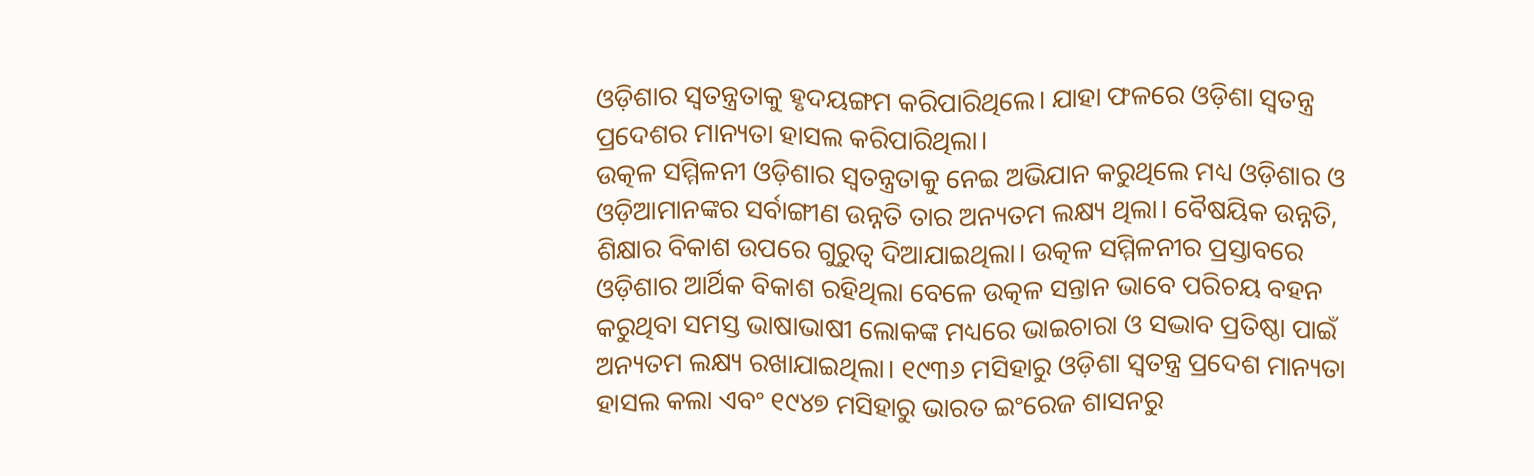ଓଡ଼ିଶାର ସ୍ୱତନ୍ତ୍ରତାକୁ ହୃଦୟଙ୍ଗମ କରିପାରିଥିଲେ। ଯାହା ଫଳରେ ଓଡ଼ିଶା ସ୍ୱତନ୍ତ୍ର ପ୍ରଦେଶର ମାନ୍ୟତା ହାସଲ କରିପାରିଥିଲା।
ଉତ୍କଳ ସମ୍ମିଳନୀ ଓଡ଼ିଶାର ସ୍ୱତନ୍ତ୍ରତାକୁ ନେଇ ଅଭିଯାନ କରୁଥିଲେ ମଧ୍ୟ ଓଡ଼ିଶାର ଓ ଓଡ଼ିଆମାନଙ୍କର ସର୍ବାଙ୍ଗୀଣ ଉନ୍ନତି ତାର ଅନ୍ୟତମ ଲକ୍ଷ୍ୟ ଥିଲା। ବୈଷୟିକ ଉନ୍ନତି, ଶିକ୍ଷାର ବିକାଶ ଉପରେ ଗୁରୁତ୍ୱ ଦିଆଯାଇଥିଲା। ଉତ୍କଳ ସମ୍ମିଳନୀର ପ୍ରସ୍ତାବରେ ଓଡ଼ିଶାର ଆର୍ଥିକ ବିକାଶ ରହିଥିଲା ବେଳେ ଉତ୍କଳ ସନ୍ତାନ ଭାବେ ପରିଚୟ ବହନ କରୁଥିବା ସମସ୍ତ ଭାଷାଭାଷୀ ଲୋକଙ୍କ ମଧ୍ୟରେ ଭାଇଚାରା ଓ ସଦ୍ଭାବ ପ୍ରତିଷ୍ଠା ପାଇଁ ଅନ୍ୟତମ ଲକ୍ଷ୍ୟ ରଖାଯାଇଥିଲା। ୧୯୩୬ ମସିହାରୁ ଓଡ଼ିଶା ସ୍ୱତନ୍ତ୍ର ପ୍ରଦେଶ ମାନ୍ୟତା ହାସଲ କଲା ଏବଂ ୧୯୪୭ ମସିହାରୁ ଭାରତ ଇଂରେଜ ଶାସନରୁ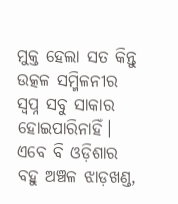ମୁକ୍ତ ହେଲା ସତ କିନ୍ତୁ ଉତ୍କଳ ସମ୍ମିଳନୀର ସ୍ୱପ୍ନ ସବୁ ସାକାର ହୋଇପାରିନାହିଁ। ଏବେ ବି ଓଡ଼ିଶାର ବହୁ ଅଞ୍ଚଳ ଝାଡ଼ଖଣ୍ଡ,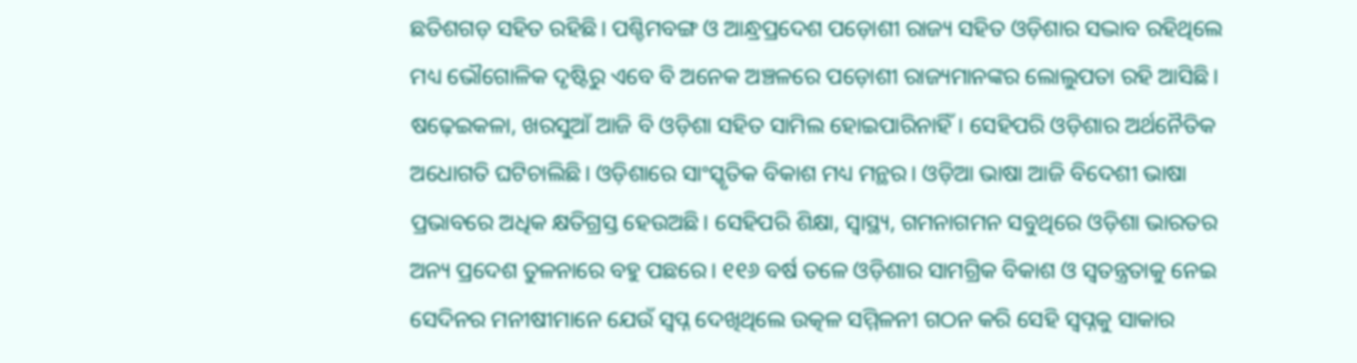ଛତିଶଗଡ଼ ସହିତ ରହିଛି। ପଶ୍ଚିମବଙ୍ଗ ଓ ଆନ୍ଧ୍ରପ୍ରଦେଶ ପଡ଼ୋଶୀ ରାଜ୍ୟ ସହିତ ଓଡ଼ିଶାର ସଦ୍ଭାବ ରହିଥିଲେ ମଧ୍ୟ ଭୌଗୋଳିକ ଦୃଷ୍ଟିରୁ ଏବେ ବି ଅନେକ ଅଞ୍ଚଳରେ ପଡ଼ୋଶୀ ରାଜ୍ୟମାନଙ୍କର ଲୋଲୁପତା ରହି ଆସିଛି। ଷଢ଼େଇକଳା, ଖରସୁଆଁ ଆଜି ବି ଓଡ଼ିଶା ସହିତ ସାମିଲ ହୋଇପାରିନାହିଁ। ସେହିପରି ଓଡ଼ିଶାର ଅର୍ଥନୈତିକ ଅଧୋଗତି ଘଟିଚାଲିଛି। ଓଡ଼ିଶାରେ ସାଂସ୍କୃତିକ ବିକାଶ ମଧ୍ୟ ମନ୍ଥର। ଓଡ଼ିଆ ଭାଷା ଆଜି ବିଦେଶୀ ଭାଷା ପ୍ରଭାବରେ ଅଧିକ କ୍ଷତିଗ୍ରସ୍ତ ହେଉଅଛି। ସେହିପରି ଶିକ୍ଷା, ସ୍ୱାସ୍ଥ୍ୟ, ଗମନାଗମନ ସବୁଥିରେ ଓଡ଼ିଶା ଭାରତର ଅନ୍ୟ ପ୍ରଦେଶ ତୁଳନାରେ ବହୁ ପଛରେ। ୧୧୬ ବର୍ଷ ତଳେ ଓଡ଼ିଶାର ସାମଗ୍ରିକ ବିକାଶ ଓ ସ୍ୱତନ୍ତ୍ରତାକୁ ନେଇ ସେଦିନର ମନୀଷୀମାନେ ଯେଉଁ ସ୍ୱପ୍ନ ଦେଖିଥିଲେ ଉତ୍କଳ ସମ୍ମିଳନୀ ଗଠନ କରି ସେହି ସ୍ୱପ୍ନକୁ ସାକାର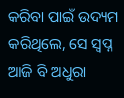କରିବା ପାଇଁ ଉଦ୍ୟମ କରିଥିଲେ, ସେ ସ୍ୱପ୍ନ ଆଜି ବି ଅଧୁରା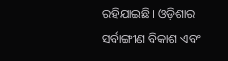ରହିଯାଇଛି। ଓଡ଼ିଶାର ସର୍ବାଙ୍ଗୀଣ ବିକାଶ ଏବଂ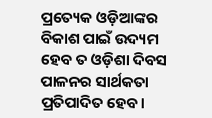ପ୍ରତ୍ୟେକ ଓଡ଼ିଆଙ୍କର ବିକାଶ ପାଇଁ ଉଦ୍ୟମ ହେବ ତ ଓଡ଼ିଶା ଦିବସ ପାଳନର ସାର୍ଥକତା ପ୍ରତିପାଦିତ ହେବ।